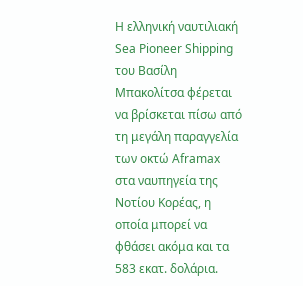Η ελληνική ναυτιλιακή Sea Pioneer Shipping του Βασίλη Μπακολίτσα φέρεται να βρίσκεται πίσω από τη μεγάλη παραγγελία των οκτώ Aframax στα ναυπηγεία της Νοτίου Κορέας, η οποία μπορεί να φθάσει ακόμα και τα 583 εκατ. δολάρια.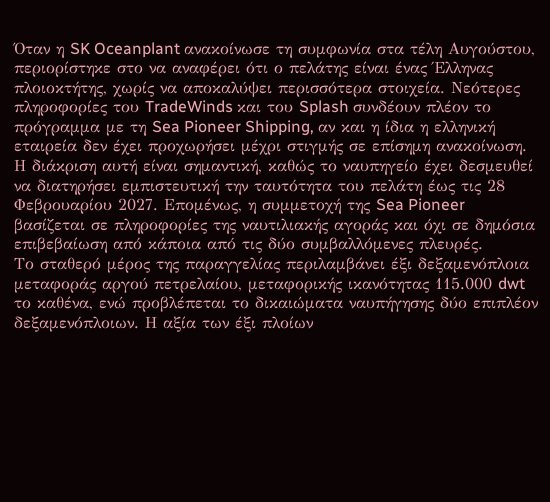Όταν η SK Oceanplant ανακοίνωσε τη συμφωνία στα τέλη Αυγούστου, περιορίστηκε στο να αναφέρει ότι ο πελάτης είναι ένας Έλληνας πλοιοκτήτης, χωρίς να αποκαλύψει περισσότερα στοιχεία. Νεότερες πληροφορίες του TradeWinds και του Splash συνδέουν πλέον το πρόγραμμα με τη Sea Pioneer Shipping, αν και η ίδια η ελληνική εταιρεία δεν έχει προχωρήσει μέχρι στιγμής σε επίσημη ανακοίνωση.
Η διάκριση αυτή είναι σημαντική, καθώς το ναυπηγείο έχει δεσμευθεί να διατηρήσει εμπιστευτική την ταυτότητα του πελάτη έως τις 28 Φεβρουαρίου 2027. Επομένως, η συμμετοχή της Sea Pioneer βασίζεται σε πληροφορίες της ναυτιλιακής αγοράς και όχι σε δημόσια επιβεβαίωση από κάποια από τις δύο συμβαλλόμενες πλευρές.
Το σταθερό μέρος της παραγγελίας περιλαμβάνει έξι δεξαμενόπλοια μεταφοράς αργού πετρελαίου, μεταφορικής ικανότητας 115.000 dwt το καθένα, ενώ προβλέπεται το δικαιώματα ναυπήγησης δύο επιπλέον δεξαμενόπλοιων. Η αξία των έξι πλοίων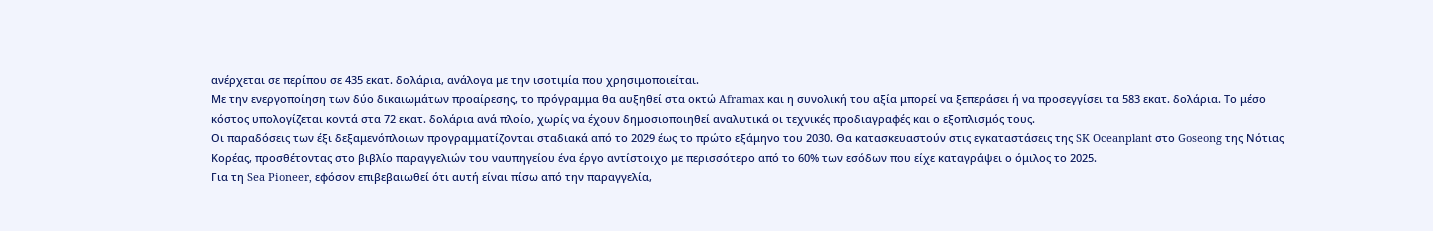ανέρχεται σε περίπου σε 435 εκατ. δολάρια, ανάλογα με την ισοτιμία που χρησιμοποιείται.
Με την ενεργοποίηση των δύο δικαιωμάτων προαίρεσης, το πρόγραμμα θα αυξηθεί στα οκτώ Aframax και η συνολική του αξία μπορεί να ξεπεράσει ή να προσεγγίσει τα 583 εκατ. δολάρια. Το μέσο κόστος υπολογίζεται κοντά στα 72 εκατ. δολάρια ανά πλοίο, χωρίς να έχουν δημοσιοποιηθεί αναλυτικά οι τεχνικές προδιαγραφές και ο εξοπλισμός τους.
Οι παραδόσεις των έξι δεξαμενόπλοιων προγραμματίζονται σταδιακά από το 2029 έως το πρώτο εξάμηνο του 2030. Θα κατασκευαστούν στις εγκαταστάσεις της SK Oceanplant στο Goseong της Νότιας Κορέας, προσθέτοντας στο βιβλίο παραγγελιών του ναυπηγείου ένα έργο αντίστοιχο με περισσότερο από το 60% των εσόδων που είχε καταγράψει ο όμιλος το 2025.
Για τη Sea Pioneer, εφόσον επιβεβαιωθεί ότι αυτή είναι πίσω από την παραγγελία,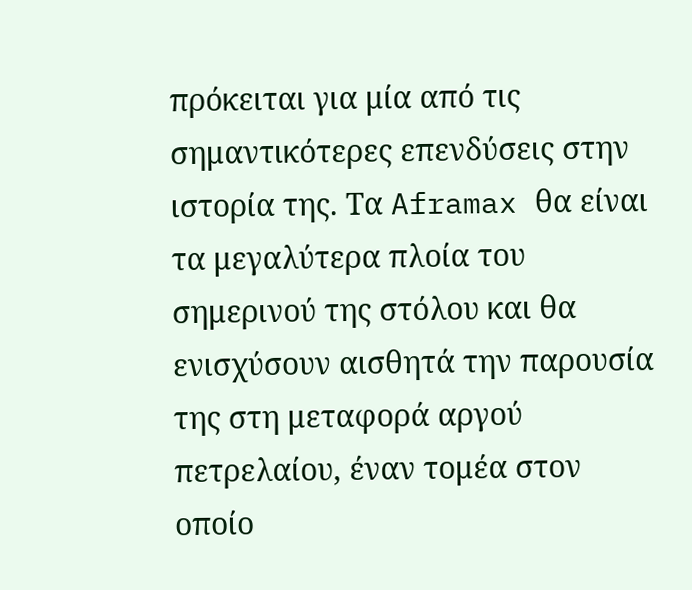πρόκειται για μία από τις σημαντικότερες επενδύσεις στην ιστορία της. Τα Aframax θα είναι τα μεγαλύτερα πλοία του σημερινού της στόλου και θα ενισχύσουν αισθητά την παρουσία της στη μεταφορά αργού πετρελαίου, έναν τομέα στον οποίο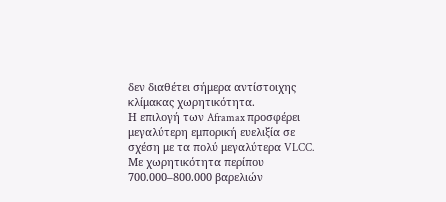δεν διαθέτει σήμερα αντίστοιχης κλίμακας χωρητικότητα.
Η επιλογή των Aframax προσφέρει μεγαλύτερη εμπορική ευελιξία σε σχέση με τα πολύ μεγαλύτερα VLCC. Με χωρητικότητα περίπου 700.000–800.000 βαρελιών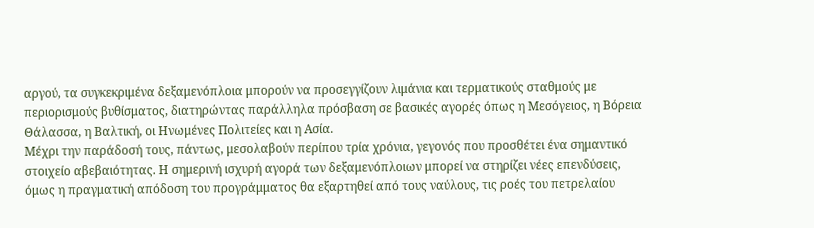αργού, τα συγκεκριμένα δεξαμενόπλοια μπορούν να προσεγγίζουν λιμάνια και τερματικούς σταθμούς με περιορισμούς βυθίσματος, διατηρώντας παράλληλα πρόσβαση σε βασικές αγορές όπως η Μεσόγειος, η Βόρεια Θάλασσα, η Βαλτική, οι Ηνωμένες Πολιτείες και η Ασία.
Μέχρι την παράδοσή τους, πάντως, μεσολαβούν περίπου τρία χρόνια, γεγονός που προσθέτει ένα σημαντικό στοιχείο αβεβαιότητας. Η σημερινή ισχυρή αγορά των δεξαμενόπλοιων μπορεί να στηρίζει νέες επενδύσεις, όμως η πραγματική απόδοση του προγράμματος θα εξαρτηθεί από τους ναύλους, τις ροές του πετρελαίου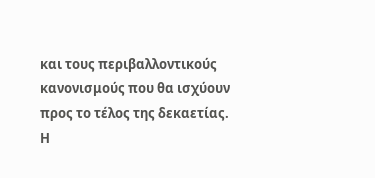και τους περιβαλλοντικούς κανονισμούς που θα ισχύουν προς το τέλος της δεκαετίας.
Η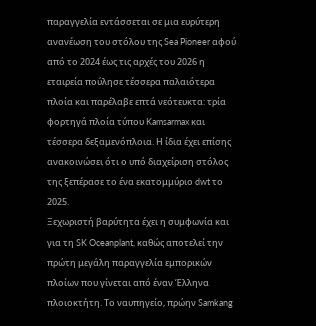παραγγελία εντάσσεται σε μια ευρύτερη ανανέωση του στόλου της Sea Pioneer αφού από το 2024 έως τις αρχές του 2026 η εταιρεία πούλησε τέσσερα παλαιότερα πλοία και παρέλαβε επτά νεότευκτα: τρία φορτηγά πλοία τύπου Kamsarmax και τέσσερα δεξαμενόπλοια. Η ίδια έχει επίσης ανακοινώσει ότι ο υπό διαχείριση στόλος της ξεπέρασε το ένα εκατομμύριο dwt το 2025.
Ξεχωριστή βαρύτητα έχει η συμφωνία και για τη SK Oceanplant, καθώς αποτελεί την πρώτη μεγάλη παραγγελία εμπορικών πλοίων που γίνεται από έναν Έλληνα πλοιοκτήτη. Το ναυπηγείο, πρώην Samkang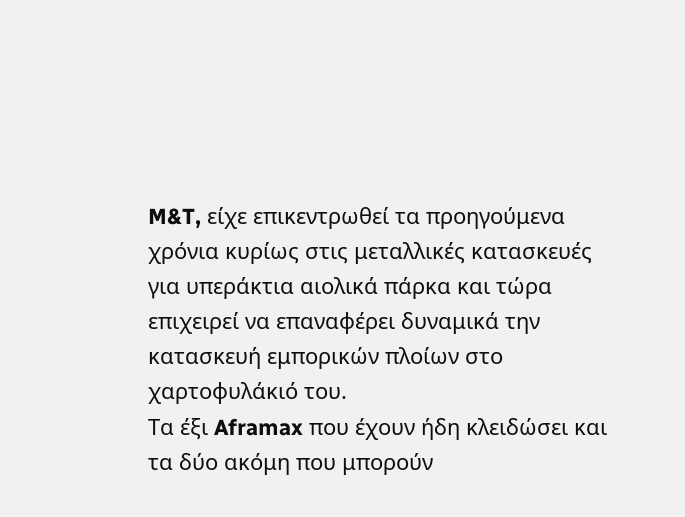M&T, είχε επικεντρωθεί τα προηγούμενα χρόνια κυρίως στις μεταλλικές κατασκευές για υπεράκτια αιολικά πάρκα και τώρα επιχειρεί να επαναφέρει δυναμικά την κατασκευή εμπορικών πλοίων στο χαρτοφυλάκιό του.
Τα έξι Aframax που έχουν ήδη κλειδώσει και τα δύο ακόμη που μπορούν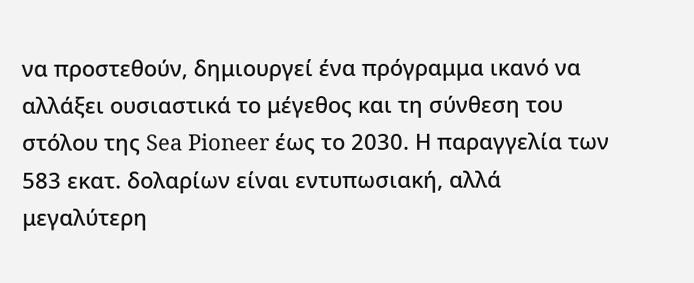να προστεθούν, δημιουργεί ένα πρόγραμμα ικανό να αλλάξει ουσιαστικά το μέγεθος και τη σύνθεση του στόλου της Sea Pioneer έως το 2030. Η παραγγελία των 583 εκατ. δολαρίων είναι εντυπωσιακή, αλλά μεγαλύτερη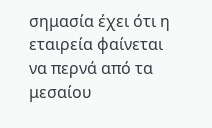σημασία έχει ότι η εταιρεία φαίνεται να περνά από τα μεσαίου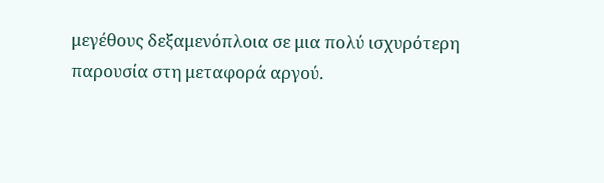μεγέθους δεξαμενόπλοια σε μια πολύ ισχυρότερη παρουσία στη μεταφορά αργού.